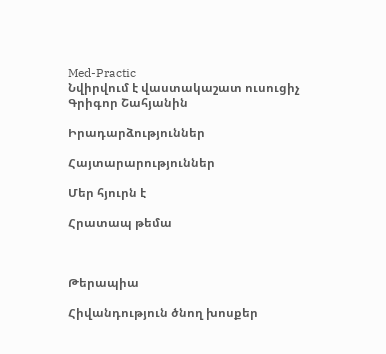Med-Practic
Նվիրվում է վաստակաշատ ուսուցիչ Գրիգոր Շահյանին

Իրադարձություններ

Հայտարարություններ

Մեր հյուրն է

Հրատապ թեմա



Թերապիա

Հիվանդություն ծնող խոսքեր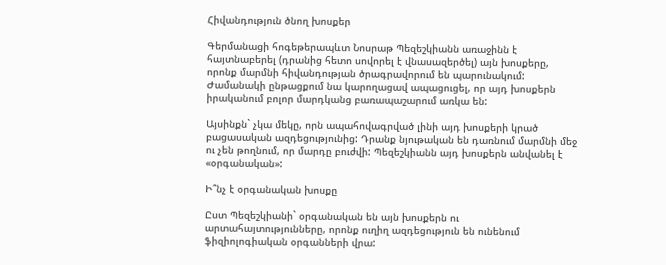Հիվանդություն ծնող խոսքեր

Գերմանացի հոգեթերապևտ Նոսրաթ Պեզեշկիանն առաջինն է հայտնաբերել (դրանից հետո սովորել է վնասազերծել) այն խոսքերը, որոնք մարմնի հիվանդության ծրագրավորում են պարունակում: Ժամանակի ընթացքում նա կարողացավ ապացուցել, որ այդ խոսքերն իրականում բոլոր մարդկանց բառապաշարում առկա են:

Այսինքն` չկա մեկը, որն ապահովագրված լինի այդ խոսքերի կրած բացասական ազդեցությունից: Դրանք նյութական են դառնում մարմնի մեջ ու չեն թողնում, որ մարդը բուժվի: Պեզեշկիանն այդ խոսքերն անվանել է «օրգանական»:

Ի՞նչ է օրգանական խոսքը

Ըստ Պեզեշկիանի` օրգանական են այն խոսքերն ու արտահայտությունները, որոնք ուղիղ ազդեցություն են ունենում ֆիզիոլոգիական օրգանների վրա: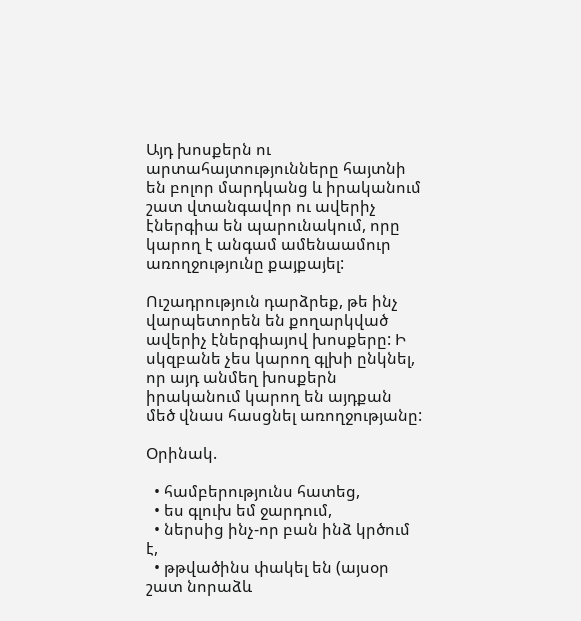Այդ խոսքերն ու արտահայտությունները հայտնի են բոլոր մարդկանց և իրականում շատ վտանգավոր ու ավերիչ էներգիա են պարունակում, որը կարող է անգամ ամենաամուր առողջությունը քայքայել:

Ուշադրություն դարձրեք, թե ինչ վարպետորեն են քողարկված ավերիչ էներգիայով խոսքերը: Ի սկզբանե չես կարող գլխի ընկնել, որ այդ անմեղ խոսքերն իրականում կարող են այդքան մեծ վնաս հասցնել առողջությանը:

Օրինակ.

  • համբերությունս հատեց,
  • ես գլուխ եմ ջարդում,
  • ներսից ինչ-որ բան ինձ կրծում է,
  • թթվածինս փակել են (այսօր շատ նորաձև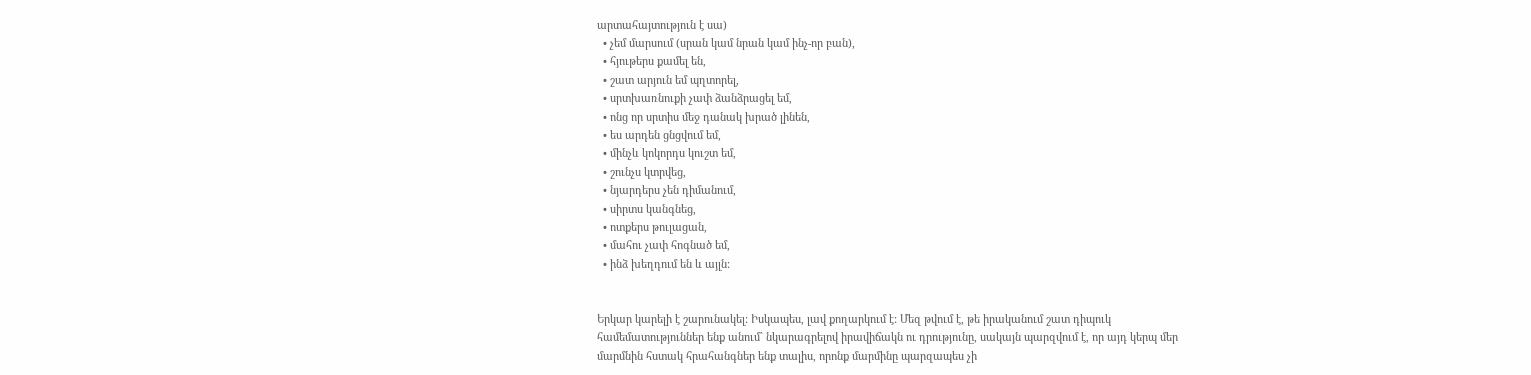արտահայտություն է սա)
  • չեմ մարսում (սրան կամ նրան կամ ինչ-որ բան),
  • հյութերս քամել են,
  • շատ արյուն եմ պղտորել,
  • սրտխառնուքի չափ ձանձրացել եմ,
  • ոնց որ սրտիս մեջ դանակ խրած լինեն,
  • ես արդեն ցնցվում եմ,
  • մինչև կոկորդս կուշտ եմ,
  • շունչս կտրվեց,
  • նյարդերս չեն դիմանում,
  • սիրտս կանգնեց,
  • ոտքերս թուլացան,
  • մահու չափ հոգնած եմ,
  • ինձ խեղդում են և այլն:


Երկար կարելի է շարունակել: Իսկապես, լավ քողարկում է: Մեզ թվում է, թե իրականում շատ դիպուկ համեմատություններ ենք անում` նկարագրելով իրավիճակն ու դրությունը, սակայն պարզվում է, որ այդ կերպ մեր մարմնին հստակ հրահանգներ ենք տալիս, որոնք մարմինը պարզապես չի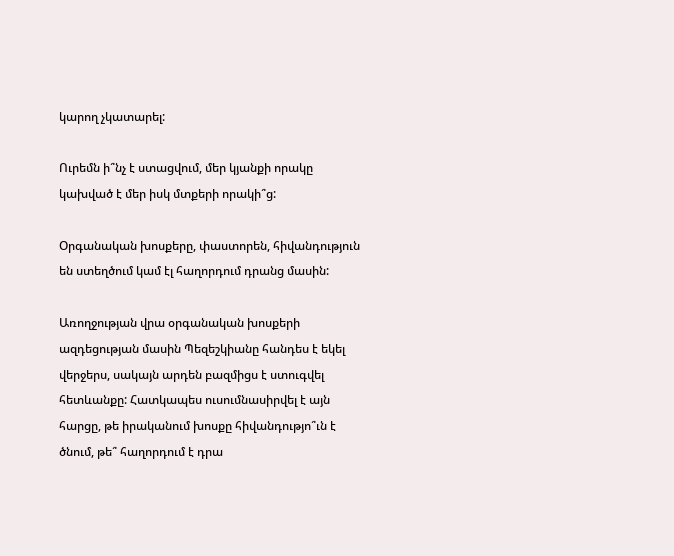կարող չկատարել:

Ուրեմն ի՞նչ է ստացվում, մեր կյանքի որակը կախված է մեր իսկ մտքերի որակի՞ց:

Օրգանական խոսքերը, փաստորեն, հիվանդություն են ստեղծում կամ էլ հաղորդում դրանց մասին:

Առողջության վրա օրգանական խոսքերի ազդեցության մասին Պեզեշկիանը հանդես է եկել վերջերս, սակայն արդեն բազմիցս է ստուգվել հետևանքը: Հատկապես ուսումնասիրվել է այն հարցը, թե իրականում խոսքը հիվանդությո՞ւն է ծնում, թե՞ հաղորդում է դրա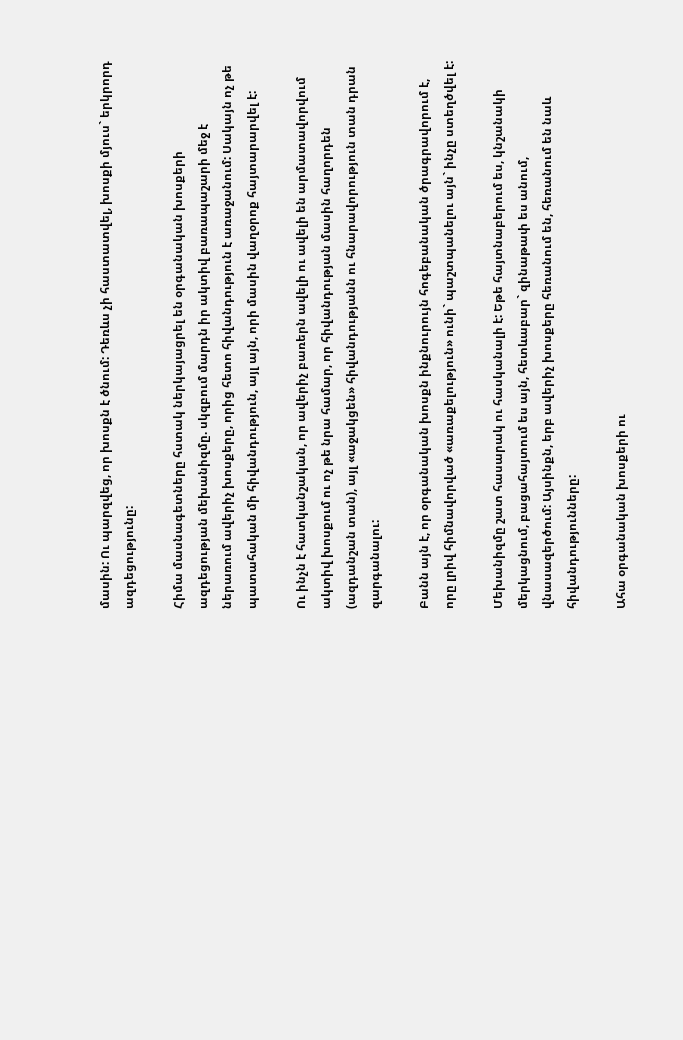մասին: Ու պարզվեց, որ խոսքն է ծնում: Դեռևս չի հաստատվել, խոսքի մյուս` երկրորդ ազդեցությունը:

Հիմա մասնագետները հստակ ներկայացրել են օրգանական խոսքերի ազդեցության մեխանիզմը. սկզբում մարդն իր ակտիվ բառապաշարի մեջ է ներառում ավերիչ խոսքերը, որից հետո հիվանդություն է առաջանում: Սակայն ոչ թե պատահական մի հիվանդություն, այլ այն, որի մասին վաղօրոք հայտարարվել է:

Ու ինչն է հատկանշական, որ ավերիչ բառերն ավելի ու ավելի են արմատավորվում ակտիվ խոսքում ու ոչ թե նրա համար, որ հիվանդության մասին հաղորդեն (ազդանշան տան), այլ «աջակցեն» հիվանդությանն ու հնարավորություն տան դրան զարգանալու:

Բանն այն է, որ օրգանական խոսքն ինքնուրույն հոգեբանական ծրագրավորում է, որը լրիվ հիմնավորված «առաքելություն» ունի` պաշտպանելու այն` ինչը ստեղծվել է:

Մեխանիզմը շատ հասարակ ու հասկանալի է: Եթե հայտնաբերում ես, կնշանակի մերկացնում, բացահայտում ես այն, հետևաբար` զինաթափ ես անում, վնասազերծում: Այսինքն, երբ ավերիչ խոսքերը հեռանում են, հեռանում են նաև հիվանդությունները:

Ահա օրգանական խոսքերի ու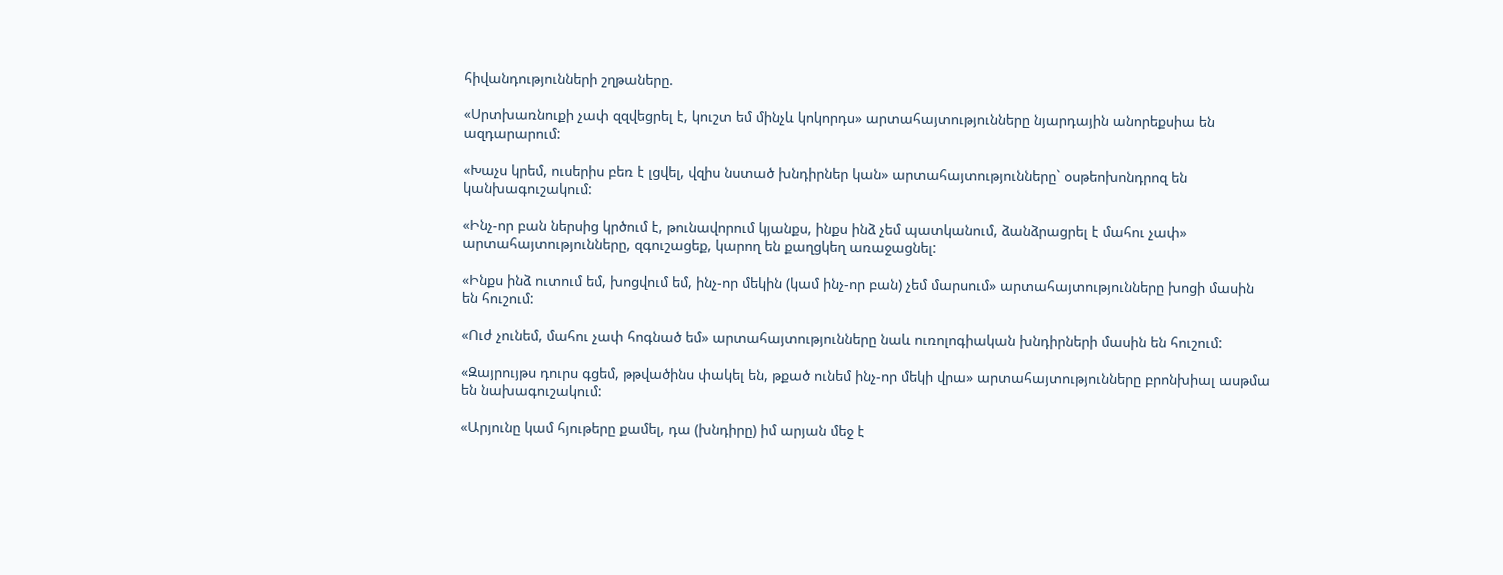հիվանդությունների շղթաները.

«Սրտխառնուքի չափ զզվեցրել է, կուշտ եմ մինչև կոկորդս» արտահայտությունները նյարդային անորեքսիա են ազդարարում:

«Խաչս կրեմ, ուսերիս բեռ է լցվել, վզիս նստած խնդիրներ կան» արտահայտությունները` օսթեոխոնդրոզ են կանխագուշակում:

«Ինչ-որ բան ներսից կրծում է, թունավորում կյանքս, ինքս ինձ չեմ պատկանում, ձանձրացրել է մահու չափ» արտահայտությունները, զգուշացեք, կարող են քաղցկեղ առաջացնել:

«Ինքս ինձ ուտում եմ, խոցվում եմ, ինչ-որ մեկին (կամ ինչ-որ բան) չեմ մարսում» արտահայտությունները խոցի մասին են հուշում:

«Ուժ չունեմ, մահու չափ հոգնած եմ» արտահայտությունները նաև ուռոլոգիական խնդիրների մասին են հուշում:

«Զայրույթս դուրս գցեմ, թթվածինս փակել են, թքած ունեմ ինչ-որ մեկի վրա» արտահայտությունները բրոնխիալ ասթմա են նախագուշակում:

«Արյունը կամ հյութերը քամել, դա (խնդիրը) իմ արյան մեջ է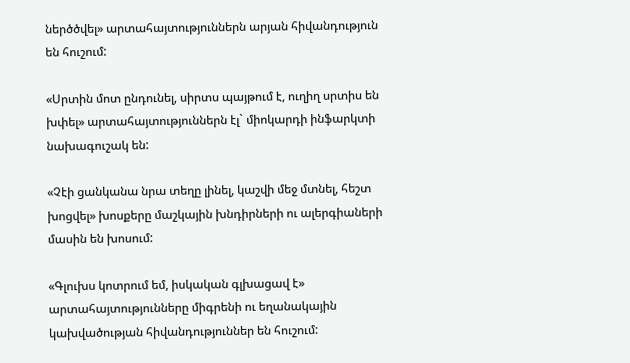ներծծվել» արտահայտություններն արյան հիվանդություն են հուշում:

«Սրտին մոտ ընդունել, սիրտս պայթում է, ուղիղ սրտիս են խփել» արտահայտություններն էլ` միոկարդի ինֆարկտի նախագուշակ են:

«Չէի ցանկանա նրա տեղը լինել, կաշվի մեջ մտնել, հեշտ խոցվել» խոսքերը մաշկային խնդիրների ու ալերգիաների մասին են խոսում:

«Գլուխս կոտրում եմ, իսկական գլխացավ է» արտահայտությունները միգրենի ու եղանակային կախվածության հիվանդություններ են հուշում: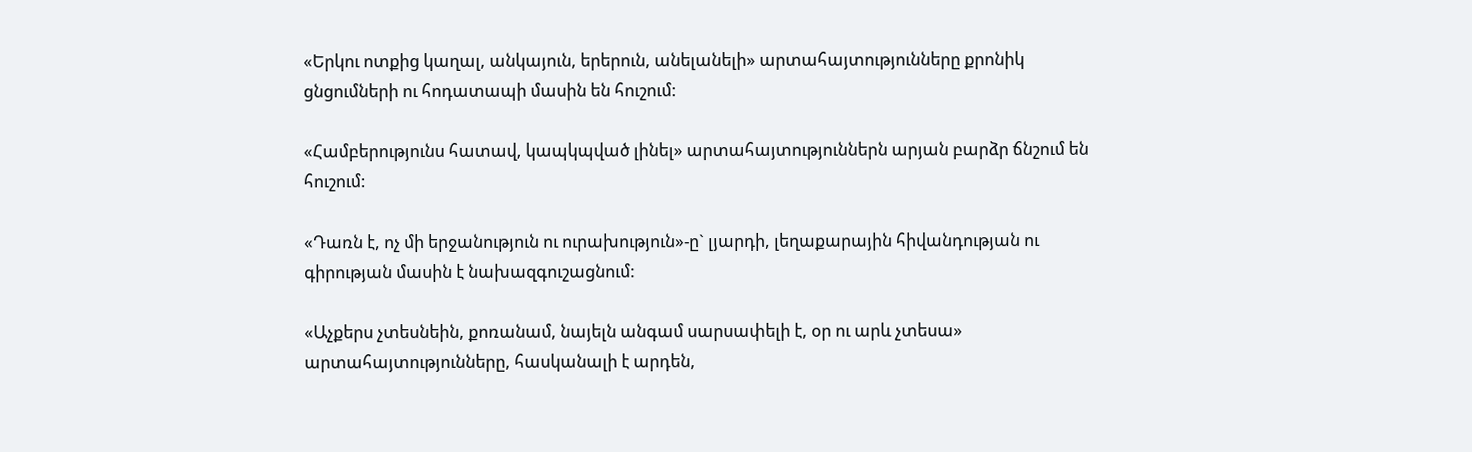«Երկու ոտքից կաղալ, անկայուն, երերուն, անելանելի» արտահայտությունները քրոնիկ ցնցումների ու հոդատապի մասին են հուշում:

«Համբերությունս հատավ, կապկպված լինել» արտահայտություններն արյան բարձր ճնշում են հուշում:

«Դառն է, ոչ մի երջանություն ու ուրախություն»-ը` լյարդի, լեղաքարային հիվանդության ու գիրության մասին է նախազգուշացնում:

«Աչքերս չտեսնեին, քոռանամ, նայելն անգամ սարսափելի է, օր ու արև չտեսա» արտահայտությունները, հասկանալի է արդեն,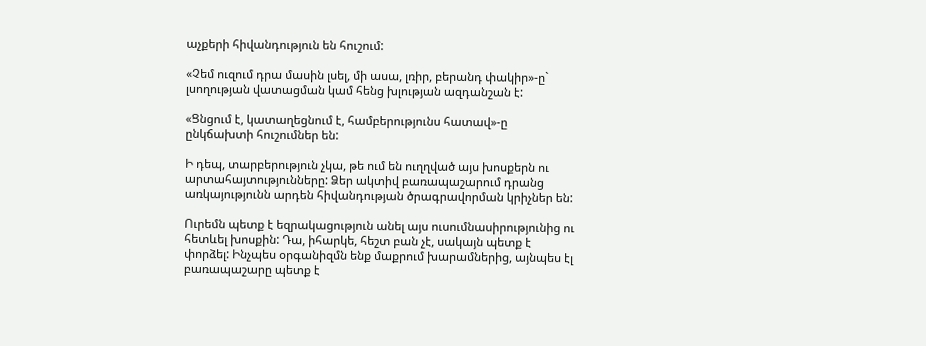աչքերի հիվանդություն են հուշում:

«Չեմ ուզում դրա մասին լսել, մի ասա, լռիր, բերանդ փակիր»-ը` լսողության վատացման կամ հենց խլության ազդանշան է:

«Ցնցում է, կատաղեցնում է, համբերությունս հատավ»-ը ընկճախտի հուշումներ են:

Ի դեպ, տարբերություն չկա, թե ում են ուղղված այս խոսքերն ու արտահայտությունները: Ձեր ակտիվ բառապաշարում դրանց առկայությունն արդեն հիվանդության ծրագրավորման կրիչներ են:

Ուրեմն պետք է եզրակացություն անել այս ուսումնասիրությունից ու հետևել խոսքին: Դա, իհարկե, հեշտ բան չէ, սակայն պետք է փորձել: Ինչպես օրգանիզմն ենք մաքրում խարամներից, այնպես էլ բառապաշարը պետք է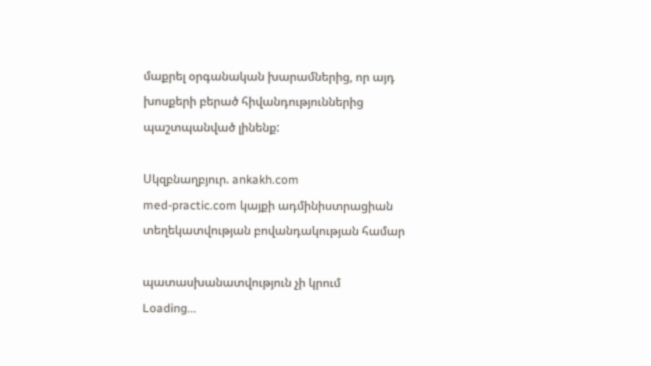մաքրել օրգանական խարամներից, որ այդ խոսքերի բերած հիվանդություններից պաշտպանված լինենք:

Սկզբնաղբյուր. ankakh.com
med-practic.com կայքի ադմինիստրացիան տեղեկատվության բովանդակության համար

պատասխանատվություն չի կրում
Loading...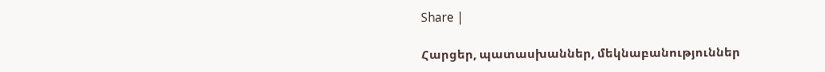Share |

Հարցեր, պատասխաններ, մեկնաբանություններ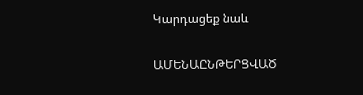Կարդացեք նաև

ԱՄԵՆԱԸՆԹԵՐՑՎԱԾ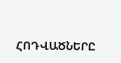ՀՈԴՎԱԾՆԵՐԸ